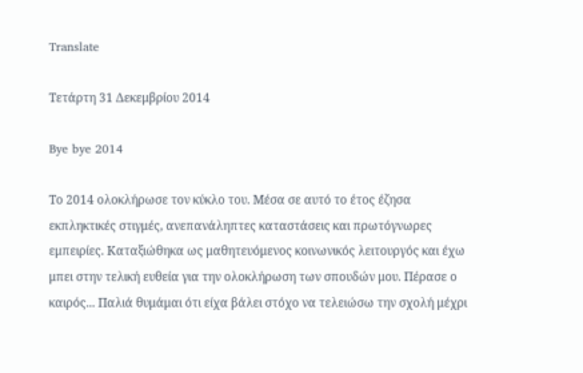Translate

Τετάρτη 31 Δεκεμβρίου 2014

Bye bye 2014

Το 2014 ολοκλήρωσε τον κύκλο του. Μέσα σε αυτό το έτος έζησα εκπληκτικές στιγμές, ανεπανάληπτες καταστάσεις και πρωτόγνωρες εμπειρίες. Καταξιώθηκα ως μαθητευόμενος κοινωνικός λειτουργός και έχω μπει στην τελική ευθεία για την ολοκλήρωση των σπουδών μου. Πέρασε ο καιρός... Παλιά θυμάμαι ότι είχα βάλει στόχο να τελειώσω την σχολή μέχρι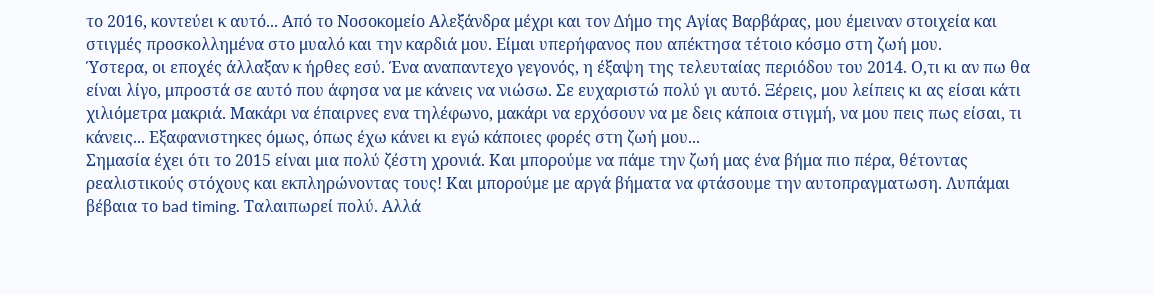το 2016, κοντεύει κ αυτό... Από το Νοσοκομείο Αλεξάνδρα μέχρι και τον Δήμο της Αγίας Βαρβάρας, μου έμειναν στοιχεία και στιγμές προσκολλημένα στο μυαλό και την καρδιά μου. Είμαι υπερήφανος που απέκτησα τέτοιο κόσμο στη ζωή μου.
Ύστερα, οι εποχές άλλαξαν κ ήρθες εσύ. Ένα αναπαντεχο γεγονός, η έξαψη της τελευταίας περιόδου του 2014. Ο,τι κι αν πω θα είναι λίγο, μπροστά σε αυτό που άφησα να με κάνεις να νιώσω. Σε ευχαριστώ πολύ γι αυτό. Ξέρεις, μου λείπεις κι ας είσαι κάτι χιλιόμετρα μακριά. Μακάρι να έπαιρνες ενα τηλέφωνο, μακάρι να ερχόσουν να με δεις κάποια στιγμή, να μου πεις πως είσαι, τι κάνεις... Εξαφανιστηκες όμως, όπως έχω κάνει κι εγώ κάποιες φορές στη ζωή μου...
Σημασία έχει ότι το 2015 είναι μια πολύ ζέστη χρονιά. Και μπορούμε να πάμε την ζωή μας ένα βήμα πιο πέρα, θέτοντας ρεαλιστικούς στόχους και εκπληρώνοντας τους! Και μπορούμε με αργά βήματα να φτάσουμε την αυτοπραγματωση. Λυπάμαι βέβαια το bad timing. Ταλαιπωρεί πολύ. Αλλά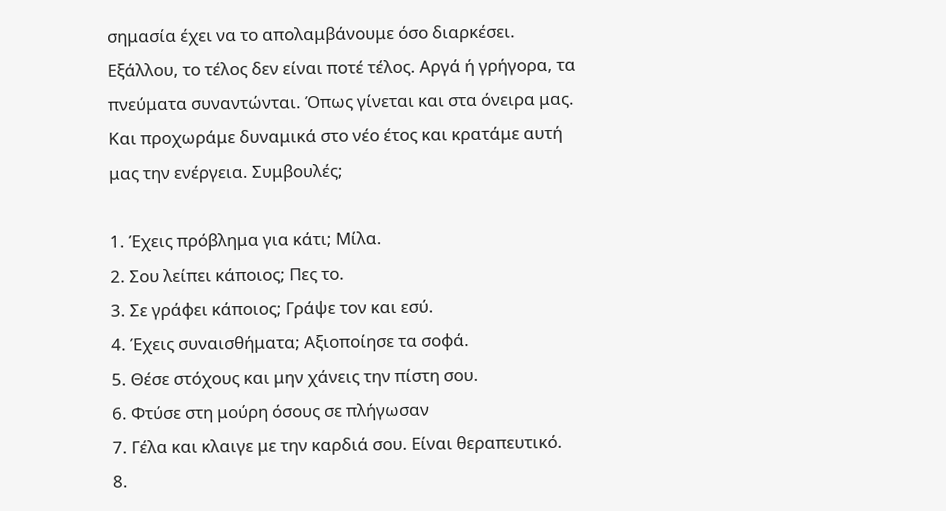σημασία έχει να το απολαμβάνουμε όσο διαρκέσει. Εξάλλου, το τέλος δεν είναι ποτέ τέλος. Αργά ή γρήγορα, τα πνεύματα συναντώνται. Όπως γίνεται και στα όνειρα μας.
Και προχωράμε δυναμικά στο νέο έτος και κρατάμε αυτή μας την ενέργεια. Συμβουλές;

1. Έχεις πρόβλημα για κάτι; Μίλα.
2. Σου λείπει κάποιος; Πες το.
3. Σε γράφει κάποιος; Γράψε τον και εσύ.
4. Έχεις συναισθήματα; Αξιοποίησε τα σοφά.
5. Θέσε στόχους και μην χάνεις την πίστη σου.
6. Φτύσε στη μούρη όσους σε πλήγωσαν
7. Γέλα και κλαιγε με την καρδιά σου. Είναι θεραπευτικό.
8.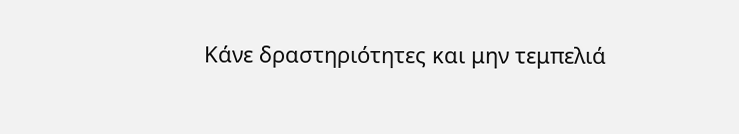Κάνε δραστηριότητες και μην τεμπελιά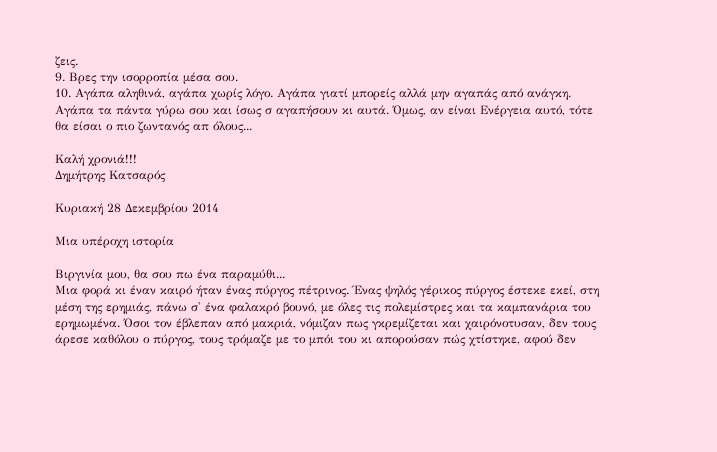ζεις.
9. Βρες την ισορροπία μέσα σου.
10. Αγάπα αληθινά, αγάπα χωρίς λόγο. Αγάπα γιατί μπορείς αλλά μην αγαπάς από ανάγκη. Αγάπα τα πάντα γύρω σου και ίσως σ αγαπήσουν κι αυτά. Όμως, αν είναι Ενέργεια αυτό, τότε θα είσαι ο πιο ζωντανός απ όλους...

Καλή χρονιά!!!
Δημήτρης Κατσαρός

Κυριακή 28 Δεκεμβρίου 2014

Μια υπέροχη ιστορία

Βιργινία μου, θα σου πω ένα παραμύθι...
Μια φορά κι έναν καιρό ήταν ένας πύργος πέτρινος. Ένας ψηλός γέρικος πύργος έστεκε εκεί, στη μέση της ερημιάς, πάνω σ' ένα φαλακρό βουνό, με όλες τις πολεμίστρες και τα καμπανάρια του ερημωμένα. Όσοι τον έβλεπαν από μακριά, νόμιζαν πως γκρεμίζεται και χαιρόνοτυσαν, δεν τους άρεσε καθόλου ο πύργος, τους τρόμαζε με το μπόι του κι απορούσαν πώς χτίστηκε, αφού δεν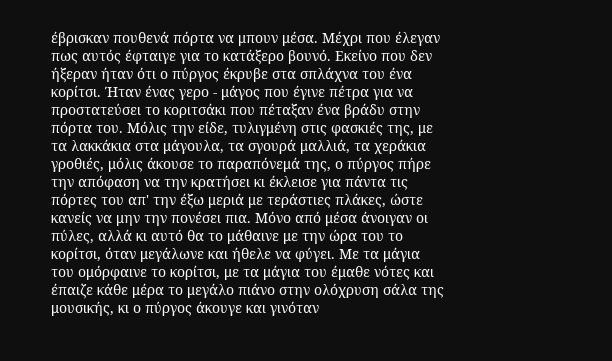έβρισκαν πουθενά πόρτα να μπουν μέσα. Μέχρι που έλεγαν πως αυτός έφταιγε για το κατάξερο βουνό. Εκείνο που δεν ήξεραν ήταν ότι ο πύργος έκρυβε στα σπλάχνα του ένα κορίτσι. Ήταν ένας γερο - μάγος που έγινε πέτρα για να προστατεύσει το κοριτσάκι που πέταξαν ένα βράδυ στην πόρτα του. Μόλις την είδε, τυλιγμένη στις φασκιές της, με τα λακκάκια στα μάγουλα, τα σγουρά μαλλιά, τα χεράκια γροθιές, μόλις άκουσε το παραπόνεμά της, ο πύργος πήρε την απόφαση να την κρατήσει κι έκλεισε για πάντα τις πόρτες του απ' την έξω μεριά με τεράστιες πλάκες, ώστε κανείς να μην την πονέσει πια. Μόνο από μέσα άνοιγαν οι πύλες, αλλά κι αυτό θα το μάθαινε με την ώρα του το κορίτσι, όταν μεγάλωνε και ήθελε να φύγει. Με τα μάγια του ομόρφαινε το κορίτσι, με τα μάγια του έμαθε νότες και έπαιζε κάθε μέρα το μεγάλο πιάνο στην ολόχρυση σάλα της μουσικής, κι ο πύργος άκουγε και γινόταν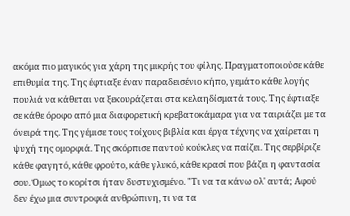ακόμα πιο μαγικός για χάρη της μικρής του φίλης. Πραγματοποιούσε κάθε επιθυμία της. Της έφτιαξε έναν παραδεισένιο κήπο, γεμάτο κάθε λογής πουλιά να κάθεται να ξεκουράζεται στα κελαηδίσματά τους. Της έφτιαξε σε κάθε όροφο από μια διαφορετική κρεβατοκάμαρα για να ταιριάζει με τα όνειρά της. Της γέμισε τους τοίχους βιβλία και έργα τέχνης να χαίρεται η ψυχή της ομορφιά. Της σκόρπισε παντού κούκλες να παίζει. Της σερβίριζε κάθε φαγητό, κάθε φρούτο, κάθε γλυκό, κάθε κρασί που βάζει η φαντασία σου. Όμως το κορίτσι ήταν δυστυχισμένο. "Τι να τα κάνω ολ' αυτά; Αφού δεν έχω μια συντροφιά ανθρώπινη, τι να τα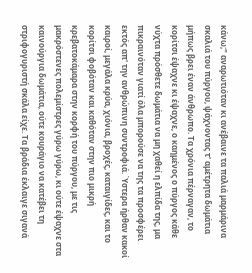κάνω;" αναρωτιόταν κι ανέβαινε τα παλιά μαρμάρινα σκαλιά του πύργου, ψάχνοντας τ' αμέτρητα δωμάτια μήπως βρει έναν άνθρωπο. Τα χρόνια πέρναγαν, το κορίτσι έψαχνε κι έψαχνε, ο καημένος ο πύργος κάθε νύχτα πρόσθετε δωμάτια να μη χαθεί η ελπίδα της, μα πικραινόταν γιατί όλα μπορούσε να της τα προσφέρει εκτός απ' την ανθρώπινη συντροφιά. Ύστερα ήρθαν κακοί καιροί, μεγάλα κρύα, χιόνια, βροχές, καταιγίδες, και το κορίτσι φοβόταν και καθόταν στην πιο μικρή κρεβατοκάμαρα στην κορφή του πύργου, με τις μακρόστενες πολεμίστρες γύρω γύρω, κι ούτε έψαχνε στα καινούργια δωμάτια, ούτε κουράγιο να κατέβει τη στριφογυριστή σκάλα είχε. Τα βράδια έκλαιγε σιγανά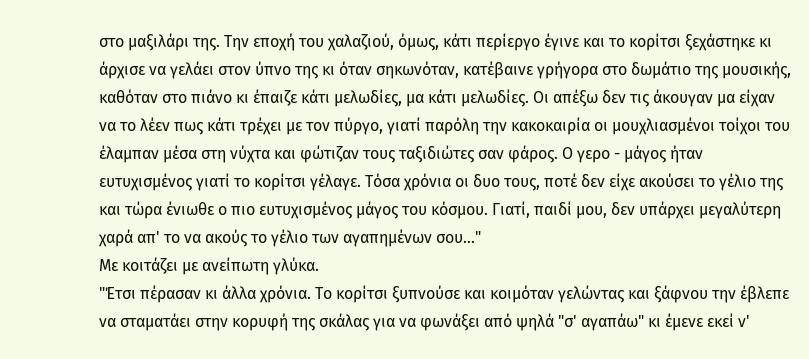στο μαξιλάρι της. Την εποχή του χαλαζιού, όμως, κάτι περίεργο έγινε και το κορίτσι ξεχάστηκε κι άρχισε να γελάει στον ύπνο της κι όταν σηκωνόταν, κατέβαινε γρήγορα στο δωμάτιο της μουσικής, καθόταν στο πιάνο κι έπαιζε κάτι μελωδίες, μα κάτι μελωδίες. Οι απέξω δεν τις άκουγαν μα είχαν να το λέεν πως κάτι τρέχει με τον πύργο, γιατί παρόλη την κακοκαιρία οι μουχλιασμένοι τοίχοι του έλαμπαν μέσα στη νύχτα και φώτιζαν τους ταξιδιώτες σαν φάρος. Ο γερο - μάγος ήταν ευτυχισμένος γιατί το κορίτσι γέλαγε. Τόσα χρόνια οι δυο τους, ποτέ δεν είχε ακούσει το γέλιο της και τώρα ένιωθε ο πιο ευτυχισμένος μάγος του κόσμου. Γιατί, παιδί μου, δεν υπάρχει μεγαλύτερη χαρά απ' το να ακούς το γέλιο των αγαπημένων σου..."
Με κοιτάζει με ανείπωτη γλύκα.
"Έτσι πέρασαν κι άλλα χρόνια. Το κορίτσι ξυπνούσε και κοιμόταν γελώντας και ξάφνου την έβλεπε να σταματάει στην κορυφή της σκάλας για να φωνάξει από ψηλά "σ' αγαπάω" κι έμενε εκεί ν'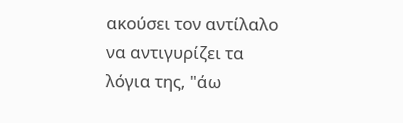ακούσει τον αντίλαλο να αντιγυρίζει τα λόγια της, "άω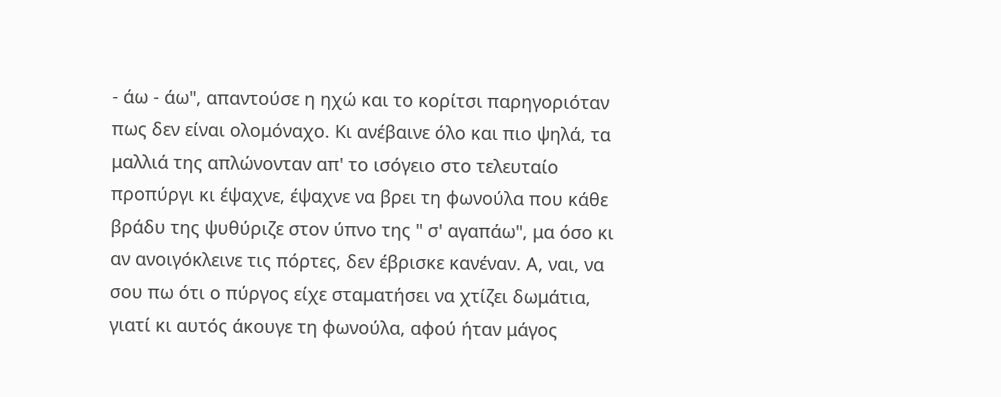- άω - άω", απαντούσε η ηχώ και το κορίτσι παρηγοριόταν πως δεν είναι ολομόναχο. Κι ανέβαινε όλο και πιο ψηλά, τα μαλλιά της απλώνονταν απ' το ισόγειο στο τελευταίο προπύργι κι έψαχνε, έψαχνε να βρει τη φωνούλα που κάθε βράδυ της ψυθύριζε στον ύπνο της " σ' αγαπάω", μα όσο κι αν ανοιγόκλεινε τις πόρτες, δεν έβρισκε κανέναν. Α, ναι, να σου πω ότι ο πύργος είχε σταματήσει να χτίζει δωμάτια, γιατί κι αυτός άκουγε τη φωνούλα, αφού ήταν μάγος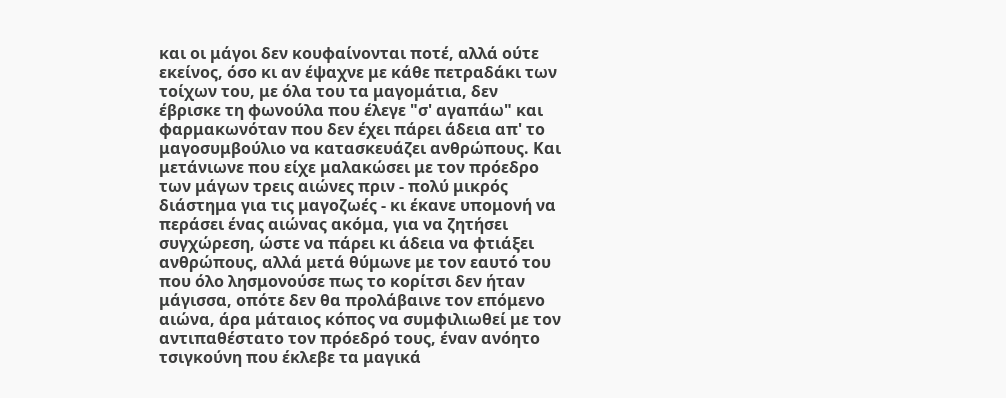και οι μάγοι δεν κουφαίνονται ποτέ, αλλά ούτε εκείνος, όσο κι αν έψαχνε με κάθε πετραδάκι των τοίχων του, με όλα του τα μαγομάτια, δεν έβρισκε τη φωνούλα που έλεγε "σ' αγαπάω" και φαρμακωνόταν που δεν έχει πάρει άδεια απ' το μαγοσυμβούλιο να κατασκευάζει ανθρώπους. Και μετάνιωνε που είχε μαλακώσει με τον πρόεδρο των μάγων τρεις αιώνες πριν - πολύ μικρός διάστημα για τις μαγοζωές - κι έκανε υπομονή να περάσει ένας αιώνας ακόμα, για να ζητήσει συγχώρεση, ώστε να πάρει κι άδεια να φτιάξει ανθρώπους, αλλά μετά θύμωνε με τον εαυτό του που όλο λησμονούσε πως το κορίτσι δεν ήταν μάγισσα, οπότε δεν θα προλάβαινε τον επόμενο αιώνα, άρα μάταιος κόπος να συμφιλιωθεί με τον αντιπαθέστατο τον πρόεδρό τους, έναν ανόητο τσιγκούνη που έκλεβε τα μαγικά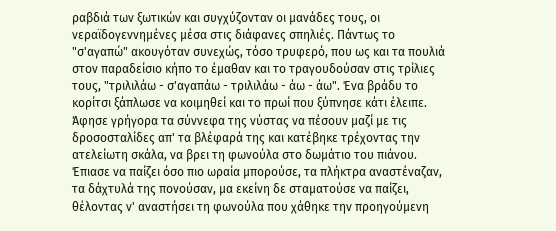ραβδιά των ξωτικών και συγχύζονταν οι μανάδες τους, οι νεραϊδογεννημένες μέσα στις διάφανες σπηλιές. Πάντως το "σ'αγαπώ" ακουγόταν συνεχώς, τόσο τρυφερό, που ως και τα πουλιά στον παραδείσιο κήπο το έμαθαν και το τραγουδούσαν στις τρίλιες τους, "τριλιλάω - σ'αγαπάω - τριλιλάω - άω - άω". Ένα βράδυ το κορίτσι ξάπλωσε να κοιμηθεί και το πρωί που ξύπνησε κάτι έλειπε.  Άφησε γρήγορα τα σύννεφα της νύστας να πέσουν μαζί με τις δροσοσταλίδες απ' τα βλέφαρά της και κατέβηκε τρέχοντας την ατελείωτη σκάλα, να βρει τη φωνούλα στο δωμάτιο του πιάνου. Έπιασε να παίζει όσο πιο ωραία μπορούσε, τα πλήκτρα αναστέναζαν, τα δάχτυλά της πονούσαν, μα εκείνη δε σταματούσε να παίζει, θέλοντας ν' αναστήσει τη φωνούλα που χάθηκε την προηγούμενη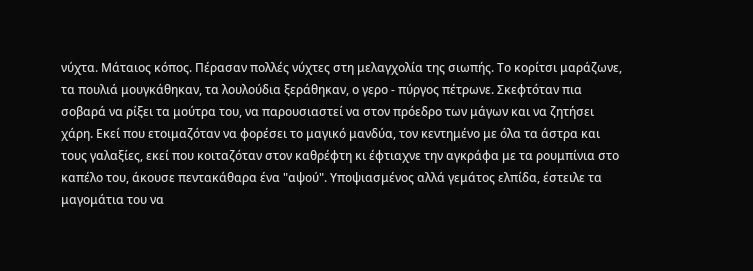νύχτα. Μάταιος κόπος. Πέρασαν πολλές νύχτες στη μελαγχολία της σιωπής. Το κορίτσι μαράζωνε, τα πουλιά μουγκάθηκαν, τα λουλούδια ξεράθηκαν, ο γερο - πύργος πέτρωνε. Σκεφτόταν πια σοβαρά να ρίξει τα μούτρα του, να παρουσιαστεί να στον πρόεδρο των μάγων και να ζητήσει χάρη. Εκεί που ετοιμαζόταν να φορέσει το μαγικό μανδύα, τον κεντημένο με όλα τα άστρα και τους γαλαξίες, εκεί που κοιταζόταν στον καθρέφτη κι έφτιαχνε την αγκράφα με τα ρουμπίνια στο καπέλο του, άκουσε πεντακάθαρα ένα "αψού". Υποψιασμένος αλλά γεμάτος ελπίδα, έστειλε τα μαγομάτια του να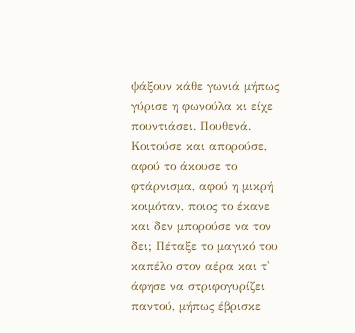ψάξουν κάθε γωνιά μήπως γύρισε η φωνούλα κι είχε πουντιάσει. Πουθενά. Κοιτούσε και απορούσε, αφού το άκουσε το φτάρνισμα, αφού η μικρή  κοιμόταν, ποιος το έκανε και δεν μπορούσε να τον δει; Πέταξε το μαγικό του καπέλο στον αέρα και τ' άφησε να στριφογυρίζει παντού, μήπως έβρισκε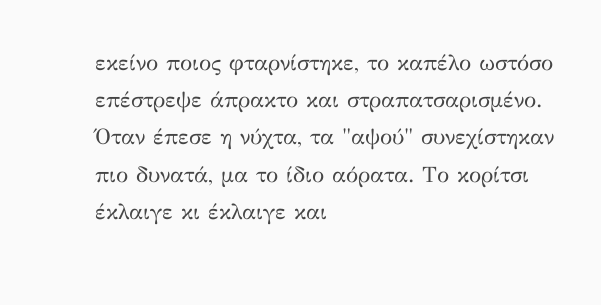εκείνο ποιος φταρνίστηκε, το καπέλο ωστόσο επέστρεψε άπρακτο και στραπατσαρισμένο. Όταν έπεσε η νύχτα, τα "αψού" συνεχίστηκαν πιο δυνατά, μα το ίδιο αόρατα. Το κορίτσι έκλαιγε κι έκλαιγε και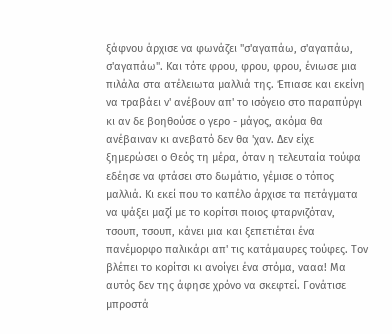ξάφνου άρχισε να φωνάζει "σ'αγαπάω, σ'αγαπάω, σ'αγαπάω". Και τότε φρου, φρου, φρου, ένιωσε μια πιλάλα στα ατέλειωτα μαλλιά της. Έπιασε και εκείνη να τραβάει ν' ανέβουν απ' το ισόγειο στο παραπύργι κι αν δε βοηθούσε ο γερο - μάγος, ακόμα θα ανέβαιναν κι ανεβατό δεν θα 'χαν. Δεν είχε ξημερώσει ο Θεός τη μέρα, όταν η τελευταία τούφα εδέησε να φτάσει στο δωμάτιο, γέμισε ο τόπος μαλλιά. Κι εκεί που το καπέλο άρχισε τα πετάγματα να ψάξει μαζί με το κορίτσι ποιος φταρνιζόταν, τσουπ, τσουπ, κάνει μια και ξεπετιέται ένα πανέμορφο παλικάρι απ' τις κατάμαυρες τούφες. Τον βλέπει το κορίτσι κι ανοίγει ένα στόμα, νααα! Μα αυτός δεν της άφησε χρόνο να σκεφτεί. Γονάτισε μπροστά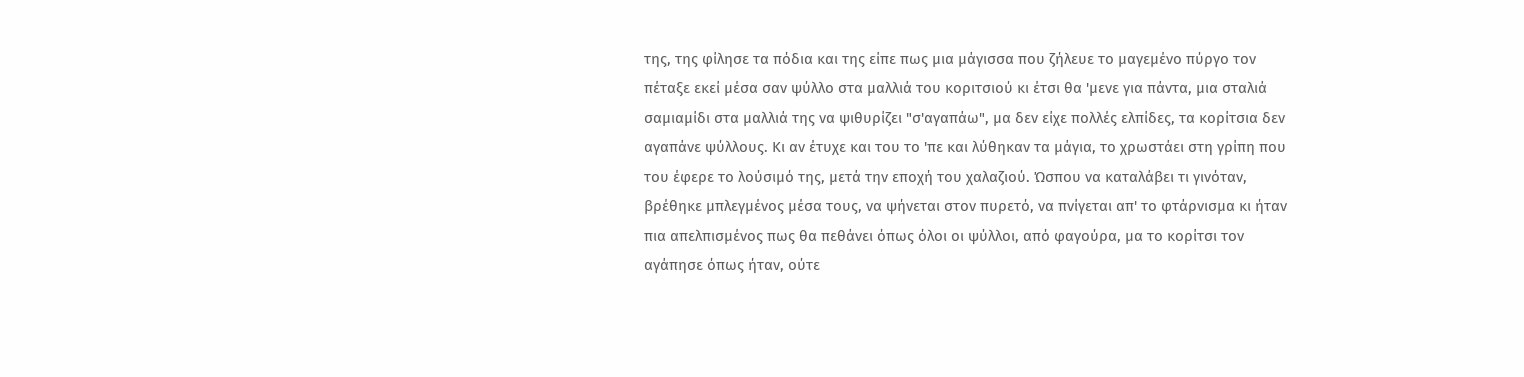της, της φίλησε τα πόδια και της είπε πως μια μάγισσα που ζήλευε το μαγεμένο πύργο τον πέταξε εκεί μέσα σαν ψύλλο στα μαλλιά του κοριτσιού κι έτσι θα 'μενε για πάντα, μια σταλιά σαμιαμίδι στα μαλλιά της να ψιθυρίζει "σ'αγαπάω", μα δεν είχε πολλές ελπίδες, τα κορίτσια δεν αγαπάνε ψύλλους. Κι αν έτυχε και του το 'πε και λύθηκαν τα μάγια, το χρωστάει στη γρίπη που του έφερε το λούσιμό της, μετά την εποχή του χαλαζιού. Ώσπου να καταλάβει τι γινόταν, βρέθηκε μπλεγμένος μέσα τους, να ψήνεται στον πυρετό, να πνίγεται απ' το φτάρνισμα κι ήταν πια απελπισμένος πως θα πεθάνει όπως όλοι οι ψύλλοι, από φαγούρα, μα το κορίτσι τον αγάπησε όπως ήταν, ούτε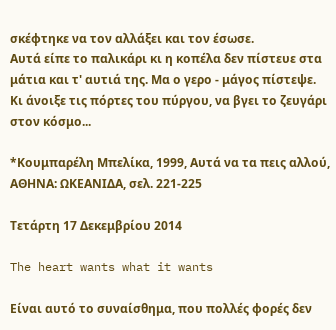σκέφτηκε να τον αλλάξει και τον έσωσε.
Αυτά είπε το παλικάρι κι η κοπέλα δεν πίστευε στα μάτια και τ' αυτιά της. Μα ο γερο - μάγος πίστεψε. Κι άνοιξε τις πόρτες του πύργου, να βγει το ζευγάρι στον κόσμο...

*Κουμπαρέλη Μπελίκα, 1999, Αυτά να τα πεις αλλού, ΑΘΗΝΑ: ΩΚΕΑΝΙΔΑ, σελ. 221-225

Τετάρτη 17 Δεκεμβρίου 2014

The heart wants what it wants

Είναι αυτό το συναίσθημα, που πολλές φορές δεν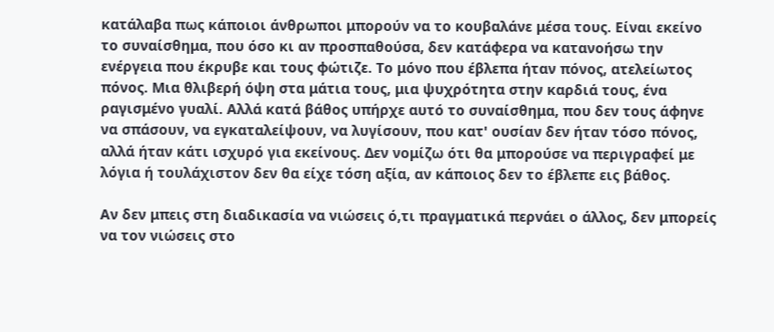κατάλαβα πως κάποιοι άνθρωποι μπορούν να το κουβαλάνε μέσα τους. Είναι εκείνο το συναίσθημα, που όσο κι αν προσπαθούσα, δεν κατάφερα να κατανοήσω την ενέργεια που έκρυβε και τους φώτιζε. Το μόνο που έβλεπα ήταν πόνος, ατελείωτος πόνος. Μια θλιβερή όψη στα μάτια τους, μια ψυχρότητα στην καρδιά τους, ένα ραγισμένο γυαλί. Αλλά κατά βάθος υπήρχε αυτό το συναίσθημα, που δεν τους άφηνε να σπάσουν, να εγκαταλείψουν, να λυγίσουν, που κατ' ουσίαν δεν ήταν τόσο πόνος, αλλά ήταν κάτι ισχυρό για εκείνους. Δεν νομίζω ότι θα μπορούσε να περιγραφεί με λόγια ή τουλάχιστον δεν θα είχε τόση αξία, αν κάποιος δεν το έβλεπε εις βάθος.

Αν δεν μπεις στη διαδικασία να νιώσεις ό,τι πραγματικά περνάει ο άλλος, δεν μπορείς να τον νιώσεις στο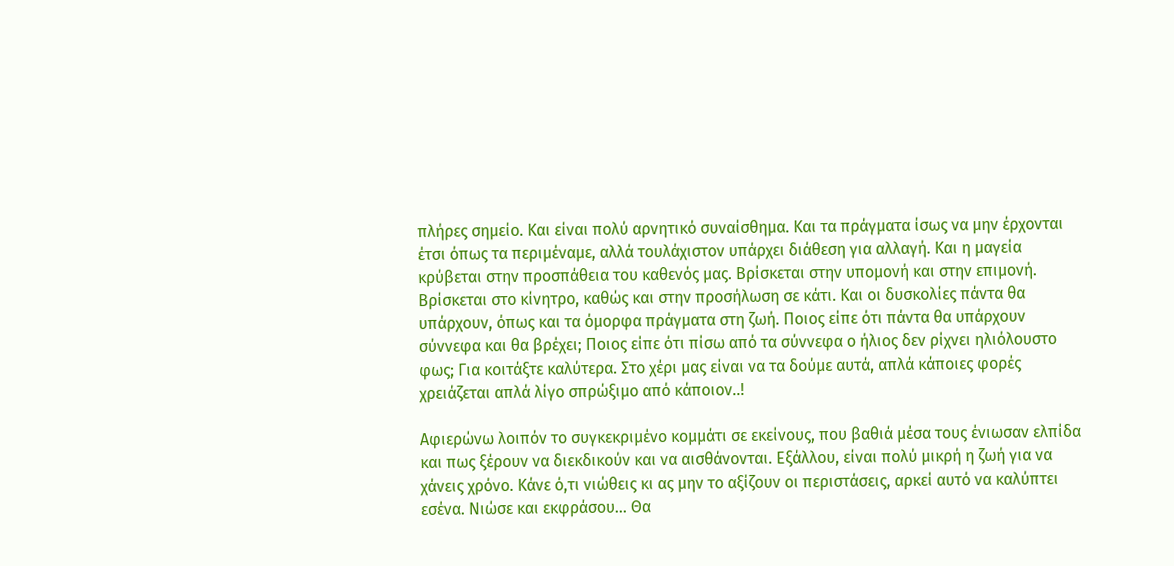πλήρες σημείο. Και είναι πολύ αρνητικό συναίσθημα. Και τα πράγματα ίσως να μην έρχονται έτσι όπως τα περιμέναμε, αλλά τουλάχιστον υπάρχει διάθεση για αλλαγή. Και η μαγεία κρύβεται στην προσπάθεια του καθενός μας. Βρίσκεται στην υπομονή και στην επιμονή. Βρίσκεται στο κίνητρο, καθώς και στην προσήλωση σε κάτι. Και οι δυσκολίες πάντα θα υπάρχουν, όπως και τα όμορφα πράγματα στη ζωή. Ποιος είπε ότι πάντα θα υπάρχουν σύννεφα και θα βρέχει; Ποιος είπε ότι πίσω από τα σύννεφα ο ήλιος δεν ρίχνει ηλιόλουστο φως; Για κοιτάξτε καλύτερα. Στο χέρι μας είναι να τα δούμε αυτά, απλά κάποιες φορές χρειάζεται απλά λίγο σπρώξιμο από κάποιον..!

Αφιερώνω λοιπόν το συγκεκριμένο κομμάτι σε εκείνους, που βαθιά μέσα τους ένιωσαν ελπίδα και πως ξέρουν να διεκδικούν και να αισθάνονται. Εξάλλου, είναι πολύ μικρή η ζωή για να χάνεις χρόνο. Κάνε ό,τι νιώθεις κι ας μην το αξίζουν οι περιστάσεις, αρκεί αυτό να καλύπτει εσένα. Νιώσε και εκφράσου... Θα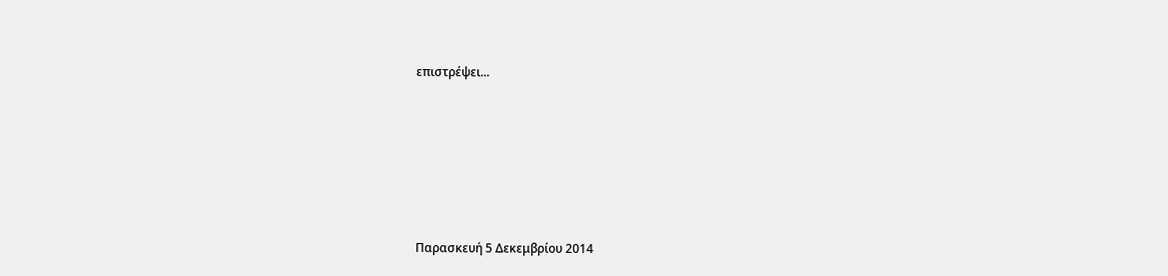επιστρέψει...







Παρασκευή 5 Δεκεμβρίου 2014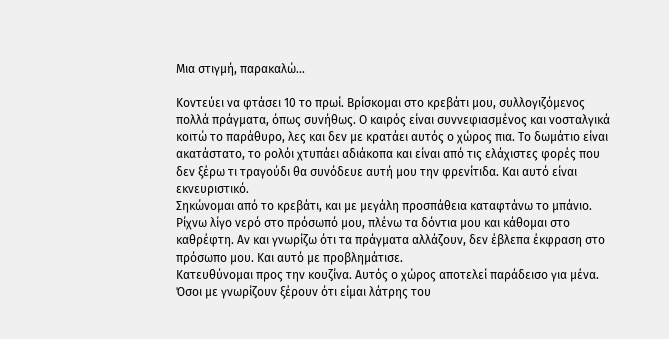Μια στιγμή, παρακαλώ...

Κοντεύει να φτάσει 10 το πρωί. Βρίσκομαι στο κρεβάτι μου, συλλογιζόμενος πολλά πράγματα, όπως συνήθως. Ο καιρός είναι συννεφιασμένος και νοσταλγικά κοιτώ το παράθυρο, λες και δεν με κρατάει αυτός ο χώρος πια. Το δωμάτιο είναι ακατάστατο, το ρολόι χτυπάει αδιάκοπα και είναι από τις ελάχιστες φορές που δεν ξέρω τι τραγούδι θα συνόδευε αυτή μου την φρενίτιδα. Και αυτό είναι εκνευριστικό.
Σηκώνομαι από το κρεβάτι, και με μεγάλη προσπάθεια καταφτάνω το μπάνιο. Ρίχνω λίγο νερό στο πρόσωπό μου, πλένω τα δόντια μου και κάθομαι στο καθρέφτη. Αν και γνωρίζω ότι τα πράγματα αλλάζουν, δεν έβλεπα έκφραση στο πρόσωπο μου. Και αυτό με προβλημάτισε.
Κατευθύνομαι προς την κουζίνα. Αυτός ο χώρος αποτελεί παράδεισο για μένα. Όσοι με γνωρίζουν ξέρουν ότι είμαι λάτρης του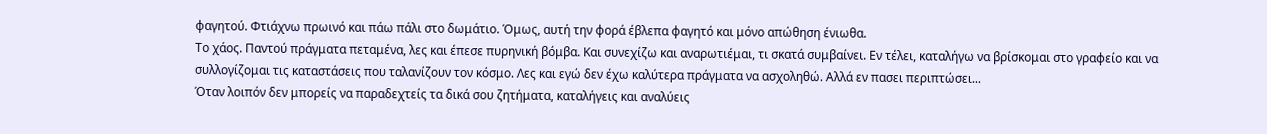φαγητού. Φτιάχνω πρωινό και πάω πάλι στο δωμάτιο. Όμως, αυτή την φορά έβλεπα φαγητό και μόνο απώθηση ένιωθα.
Το χάος. Παντού πράγματα πεταμένα, λες και έπεσε πυρηνική βόμβα. Και συνεχίζω και αναρωτιέμαι, τι σκατά συμβαίνει. Εν τέλει, καταλήγω να βρίσκομαι στο γραφείο και να συλλογίζομαι τις καταστάσεις που ταλανίζουν τον κόσμο. Λες και εγώ δεν έχω καλύτερα πράγματα να ασχοληθώ. Αλλά εν πασει περιπτώσει...
Όταν λοιπόν δεν μπορείς να παραδεχτείς τα δικά σου ζητήματα, καταλήγεις και αναλύεις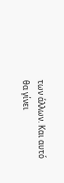των άλλων. Και αυτό θα γίνει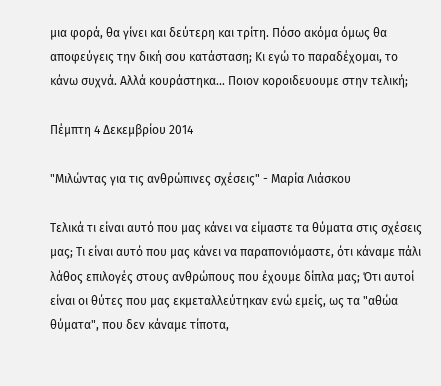μια φορά, θα γίνει και δεύτερη και τρίτη. Πόσο ακόμα όμως θα αποφεύγεις την δική σου κατάσταση; Κι εγώ το παραδέχομαι, το κάνω συχνά. Αλλά κουράστηκα... Ποιον κοροιδευουμε στην τελική;

Πέμπτη 4 Δεκεμβρίου 2014

"Μιλώντας για τις ανθρώπινες σχέσεις" - Μαρία Λιάσκου

Τελικά τι είναι αυτό που μας κάνει να είμαστε τα θύματα στις σχέσεις μας; Τι είναι αυτό που μας κάνει να παραπονιόμαστε, ότι κάναμε πάλι λάθος επιλογές στους ανθρώπους που έχουμε δίπλα μας; Ότι αυτοί είναι οι θύτες που μας εκμεταλλεύτηκαν ενώ εμείς, ως τα "αθώα θύματα", που δεν κάναμε τίποτα,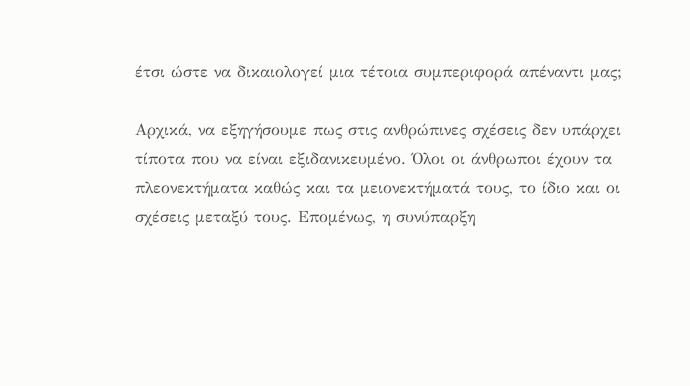έτσι ώστε να δικαιολογεί μια τέτοια συμπεριφορά απέναντι μας;

Αρχικά, να εξηγήσουμε πως στις ανθρώπινες σχέσεις δεν υπάρχει τίποτα που να είναι εξιδανικευμένο. Όλοι οι άνθρωποι έχουν τα πλεονεκτήματα καθώς και τα μειονεκτήματά τους, το ίδιο και οι σχέσεις μεταξύ τους. Επομένως, η συνύπαρξη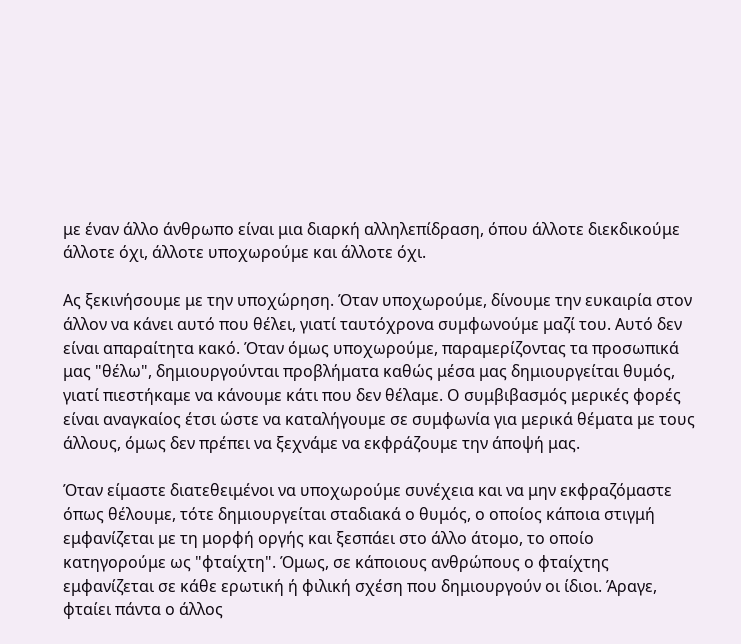με έναν άλλο άνθρωπο είναι μια διαρκή αλληλεπίδραση, όπου άλλοτε διεκδικούμε άλλοτε όχι, άλλοτε υποχωρούμε και άλλοτε όχι.

Ας ξεκινήσουμε με την υποχώρηση. Όταν υποχωρούμε, δίνουμε την ευκαιρία στον άλλον να κάνει αυτό που θέλει, γιατί ταυτόχρονα συμφωνούμε μαζί του. Αυτό δεν είναι απαραίτητα κακό. Όταν όμως υποχωρούμε, παραμερίζοντας τα προσωπικά μας "θέλω", δημιουργούνται προβλήματα καθώς μέσα μας δημιουργείται θυμός, γιατί πιεστήκαμε να κάνουμε κάτι που δεν θέλαμε. Ο συμβιβασμός μερικές φορές είναι αναγκαίος έτσι ώστε να καταλήγουμε σε συμφωνία για μερικά θέματα με τους άλλους, όμως δεν πρέπει να ξεχνάμε να εκφράζουμε την άποψή μας.

Όταν είμαστε διατεθειμένοι να υποχωρούμε συνέχεια και να μην εκφραζόμαστε όπως θέλουμε, τότε δημιουργείται σταδιακά ο θυμός, ο οποίος κάποια στιγμή εμφανίζεται με τη μορφή οργής και ξεσπάει στο άλλο άτομο, το οποίο κατηγορούμε ως "φταίχτη". Όμως, σε κάποιους ανθρώπους ο φταίχτης εμφανίζεται σε κάθε ερωτική ή φιλική σχέση που δημιουργούν οι ίδιοι. Άραγε, φταίει πάντα ο άλλος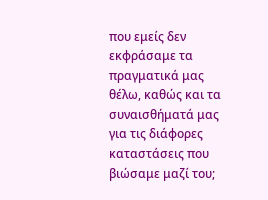που εμείς δεν εκφράσαμε τα πραγματικά μας θέλω, καθώς και τα συναισθήματά μας για τις διάφορες καταστάσεις που βιώσαμε μαζί του;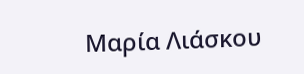Μαρία Λιάσκου